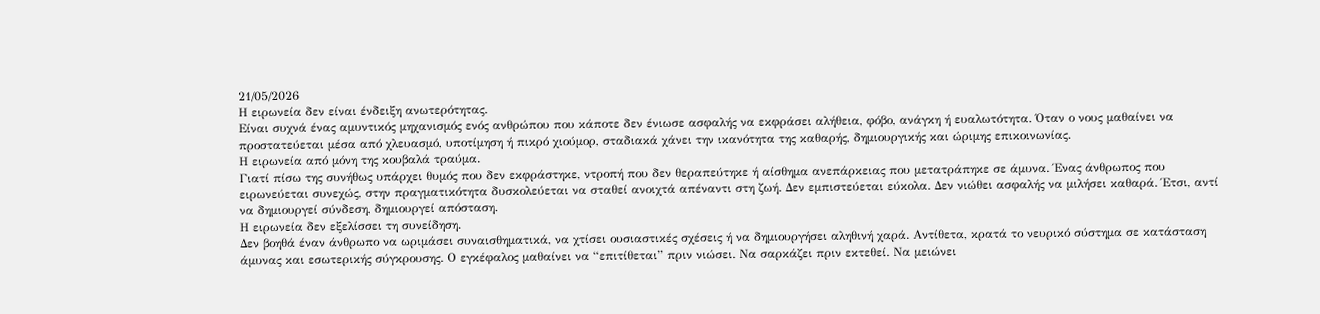21/05/2026
Η ειρωνεία δεν είναι ένδειξη ανωτερότητας.
Είναι συχνά ένας αμυντικός μηχανισμός ενός ανθρώπου που κάποτε δεν ένιωσε ασφαλής να εκφράσει αλήθεια, φόβο, ανάγκη ή ευαλωτότητα. Όταν ο νους μαθαίνει να προστατεύεται μέσα από χλευασμό, υποτίμηση ή πικρό χιούμορ, σταδιακά χάνει την ικανότητα της καθαρής, δημιουργικής και ώριμης επικοινωνίας.
Η ειρωνεία από μόνη της κουβαλά τραύμα.
Γιατί πίσω της συνήθως υπάρχει θυμός που δεν εκφράστηκε, ντροπή που δεν θεραπεύτηκε ή αίσθημα ανεπάρκειας που μετατράπηκε σε άμυνα. Ένας άνθρωπος που ειρωνεύεται συνεχώς, στην πραγματικότητα δυσκολεύεται να σταθεί ανοιχτά απέναντι στη ζωή. Δεν εμπιστεύεται εύκολα. Δεν νιώθει ασφαλής να μιλήσει καθαρά. Έτσι, αντί να δημιουργεί σύνδεση, δημιουργεί απόσταση.
Η ειρωνεία δεν εξελίσσει τη συνείδηση.
Δεν βοηθά έναν άνθρωπο να ωριμάσει συναισθηματικά, να χτίσει ουσιαστικές σχέσεις ή να δημιουργήσει αληθινή χαρά. Αντίθετα, κρατά το νευρικό σύστημα σε κατάσταση άμυνας και εσωτερικής σύγκρουσης. Ο εγκέφαλος μαθαίνει να “επιτίθεται” πριν νιώσει. Να σαρκάζει πριν εκτεθεί. Να μειώνει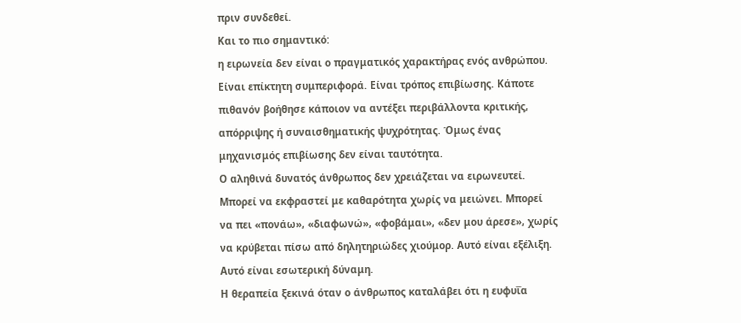πριν συνδεθεί.
Και το πιο σημαντικό:
η ειρωνεία δεν είναι ο πραγματικός χαρακτήρας ενός ανθρώπου. Είναι επίκτητη συμπεριφορά. Είναι τρόπος επιβίωσης. Κάποτε πιθανόν βοήθησε κάποιον να αντέξει περιβάλλοντα κριτικής, απόρριψης ή συναισθηματικής ψυχρότητας. Όμως ένας μηχανισμός επιβίωσης δεν είναι ταυτότητα.
Ο αληθινά δυνατός άνθρωπος δεν χρειάζεται να ειρωνευτεί.
Μπορεί να εκφραστεί με καθαρότητα χωρίς να μειώνει. Μπορεί να πει «πονάω», «διαφωνώ», «φοβάμαι», «δεν μου άρεσε», χωρίς να κρύβεται πίσω από δηλητηριώδες χιούμορ. Αυτό είναι εξέλιξη. Αυτό είναι εσωτερική δύναμη.
Η θεραπεία ξεκινά όταν ο άνθρωπος καταλάβει ότι η ευφυΐα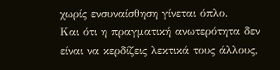χωρίς ενσυναίσθηση γίνεται όπλο.
Και ότι η πραγματική ανωτερότητα δεν είναι να κερδίζεις λεκτικά τους άλλους,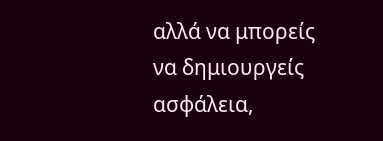αλλά να μπορείς να δημιουργείς ασφάλεια,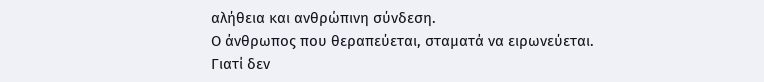αλήθεια και ανθρώπινη σύνδεση.
Ο άνθρωπος που θεραπεύεται, σταματά να ειρωνεύεται.
Γιατί δεν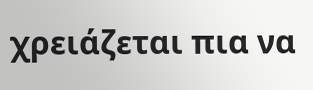χρειάζεται πια να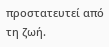προστατευτεί από τη ζωή.